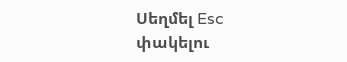Սեղմել Esc փակելու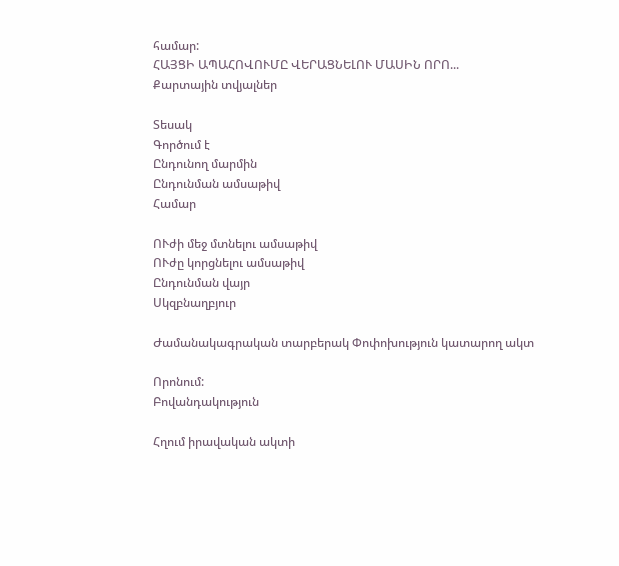համար:
ՀԱՅՑԻ ԱՊԱՀՈՎՈՒՄԸ ՎԵՐԱՑՆԵԼՈՒ ՄԱՍԻՆ ՈՐՈ...
Քարտային տվյալներ

Տեսակ
Գործում է
Ընդունող մարմին
Ընդունման ամսաթիվ
Համար

ՈՒժի մեջ մտնելու ամսաթիվ
ՈՒժը կորցնելու ամսաթիվ
Ընդունման վայր
Սկզբնաղբյուր

Ժամանակագրական տարբերակ Փոփոխություն կատարող ակտ

Որոնում:
Բովանդակություն

Հղում իրավական ակտի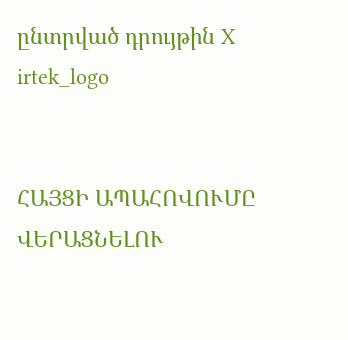ընտրված դրույթին X
irtek_logo


ՀԱՅՑԻ ԱՊԱՀՈՎՈՒՄԸ ՎԵՐԱՑՆԵԼՈՒ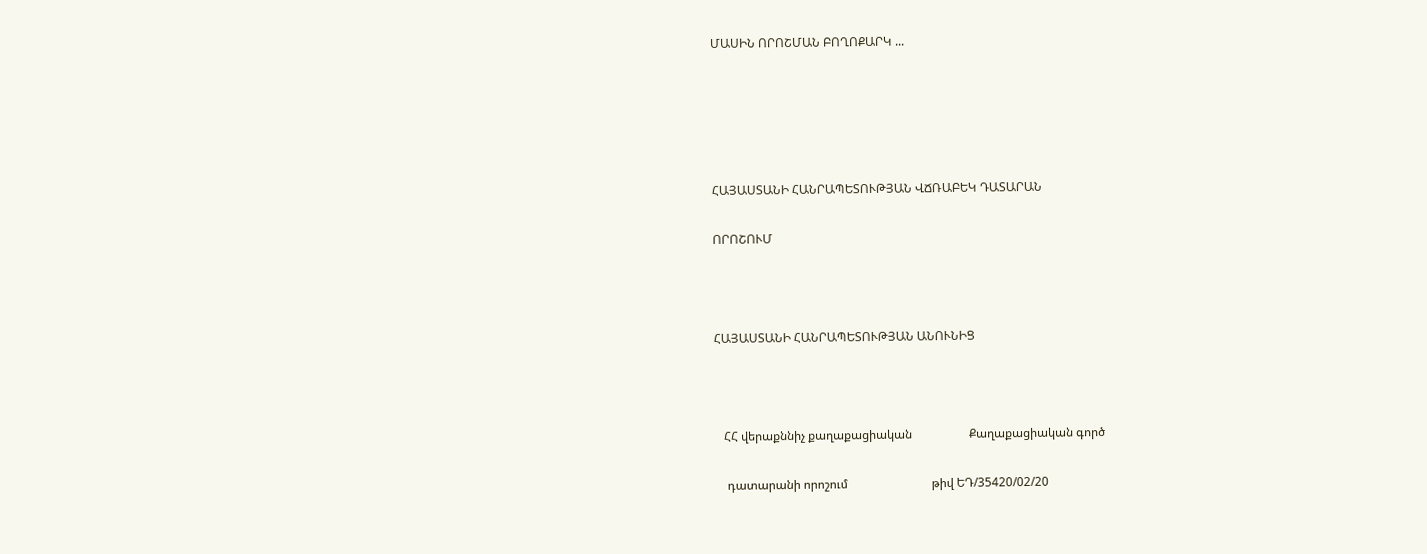ՄԱՍԻՆ ՈՐՈՇՄԱՆ ԲՈՂՈՔԱՐԿ ...





ՀԱՅԱՍՏԱՆԻ ՀԱՆՐԱՊԵՏՈՒԹՅԱՆ ՎՃՌԱԲԵԿ ԴԱՏԱՐԱՆ

ՈՐՈՇՈՒՄ



ՀԱՅԱՍՏԱՆԻ ՀԱՆՐԱՊԵՏՈՒԹՅԱՆ ԱՆՈՒՆԻՑ



   ՀՀ վերաքննիչ քաղաքացիական                   Քաղաքացիական գործ

    դատարանի որոշում                            թիվ ԵԴ/35420/02/20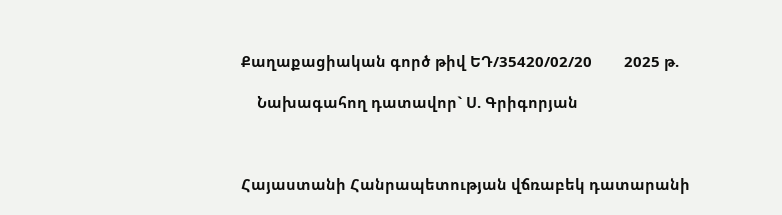Քաղաքացիական գործ թիվ ԵԴ/35420/02/20        2025 թ.

    Նախագահող դատավոր` Ս. Գրիգորյան



Հայաստանի Հանրապետության վճռաբեկ դատարանի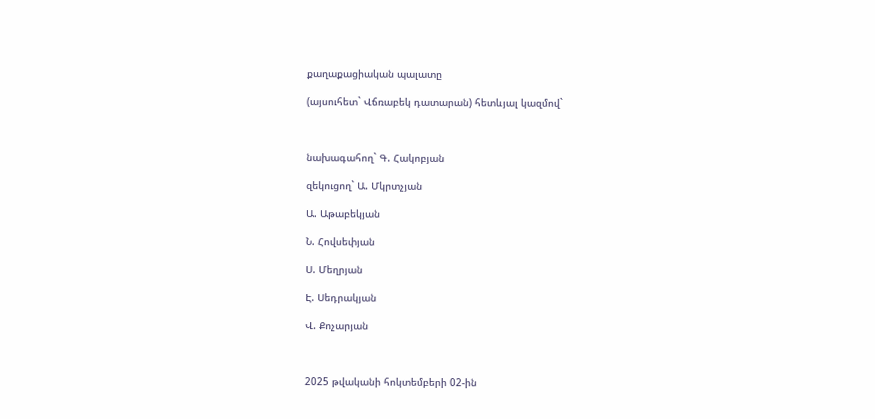քաղաքացիական պալատը

(այսուհետ` Վճռաբեկ դատարան) հետևյալ կազմով`



նախագահող` Գ. Հակոբյան

զեկուցող` Ա. Մկրտչյան

Ա. Աթաբեկյան

Ն. Հովսեփյան

Ս. Մեղրյան

Է. Սեդրակյան

Վ. Քոչարյան



2025 թվականի հոկտեմբերի 02-ին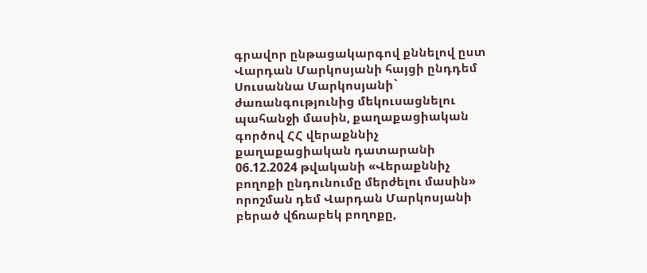գրավոր ընթացակարգով քննելով ըստ Վարդան Մարկոսյանի հայցի ընդդեմ Սուսաննա Մարկոսյանի` ժառանգությունից մեկուսացնելու պահանջի մասին, քաղաքացիական գործով ՀՀ վերաքննիչ քաղաքացիական դատարանի 06.12.2024 թվականի «Վերաքննիչ բողոքի ընդունումը մերժելու մասին» որոշման դեմ Վարդան Մարկոսյանի բերած վճռաբեկ բողոքը,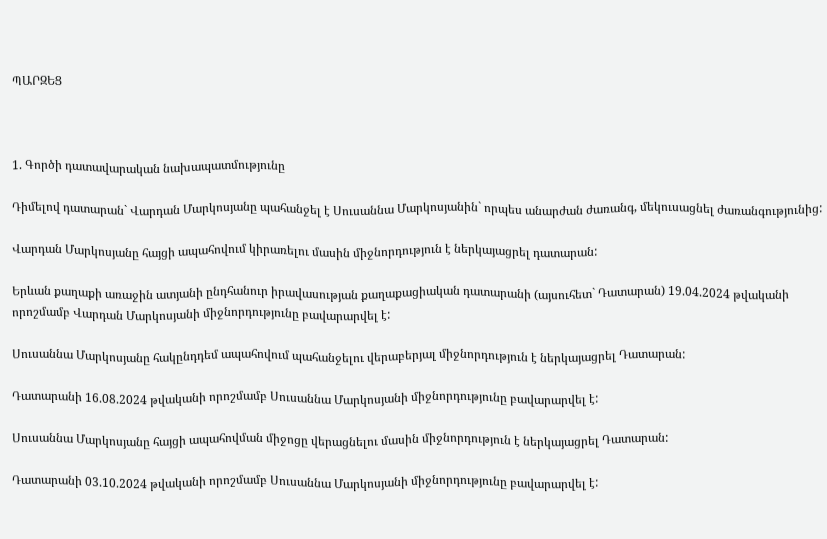ՊԱՐԶԵՑ



1. Գործի դատավարական նախապատմությունը

Դիմելով դատարան` Վարդան Մարկոսյանը պահանջել է Սուսաննա Մարկոսյանին` որպես անարժան ժառանգ, մեկուսացնել ժառանգությունից:

Վարդան Մարկոսյանը հայցի ապահովում կիրառելու մասին միջնորդություն է ներկայացրել դատարան:

Երևան քաղաքի առաջին ատյանի ընդհանուր իրավասության քաղաքացիական դատարանի (այսուհետ` Դատարան) 19.04.2024 թվականի որոշմամբ Վարդան Մարկոսյանի միջնորդությունը բավարարվել է:

Սուսաննա Մարկոսյանը հակընդդեմ ապահովում պահանջելու վերաբերյալ միջնորդություն է ներկայացրել Դատարան:

Դատարանի 16.08.2024 թվականի որոշմամբ Սուսաննա Մարկոսյանի միջնորդությունը բավարարվել է:

Սուսաննա Մարկոսյանը հայցի ապահովման միջոցը վերացնելու մասին միջնորդություն է ներկայացրել Դատարան:

Դատարանի 03.10.2024 թվականի որոշմամբ Սուսաննա Մարկոսյանի միջնորդությունը բավարարվել է: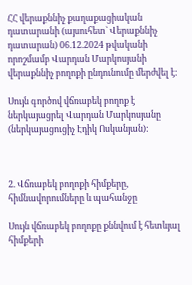ՀՀ վերաքննիչ քաղաքացիական դատարանի (այսուհետ` Վերաքննիչ դատարան) 06.12.2024 թվականի որոշմամբ Վարդան Մարկոսյանի վերաքննիչ բողոքի ընդունումը մերժվել է:

Սույն գործով վճռաբեկ բողոք է ներկայացրել Վարդան Մարկոսյանը (ներկայացուցիչ Էդիկ Ոսկանյան):



2. Վճռաբեկ բողոքի հիմքերը, հիմնավորումները և պահանջը

Սույն վճռաբեկ բողոքը քննվում է հետևյալ հիմքերի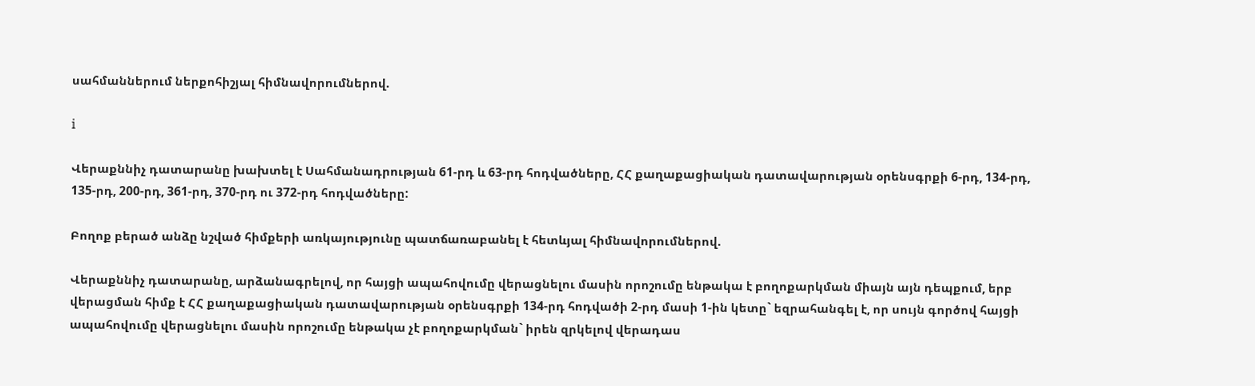սահմաններում ներքոհիշյալ հիմնավորումներով.

i

Վերաքննիչ դատարանը խախտել է Սահմանադրության 61-րդ և 63-րդ հոդվածները, ՀՀ քաղաքացիական դատավարության օրենսգրքի 6-րդ, 134-րդ, 135-րդ, 200-րդ, 361-րդ, 370-րդ ու 372-րդ հոդվածները:

Բողոք բերած անձը նշված հիմքերի առկայությունը պատճառաբանել է հետևյալ հիմնավորումներով.

Վերաքննիչ դատարանը, արձանագրելով, որ հայցի ապահովումը վերացնելու մասին որոշումը ենթակա է բողոքարկման միայն այն դեպքում, երբ վերացման հիմք է ՀՀ քաղաքացիական դատավարության օրենսգրքի 134-րդ հոդվածի 2-րդ մասի 1-ին կետը` եզրահանգել է, որ սույն գործով հայցի ապահովումը վերացնելու մասին որոշումը ենթակա չէ բողոքարկման` իրեն զրկելով վերադաս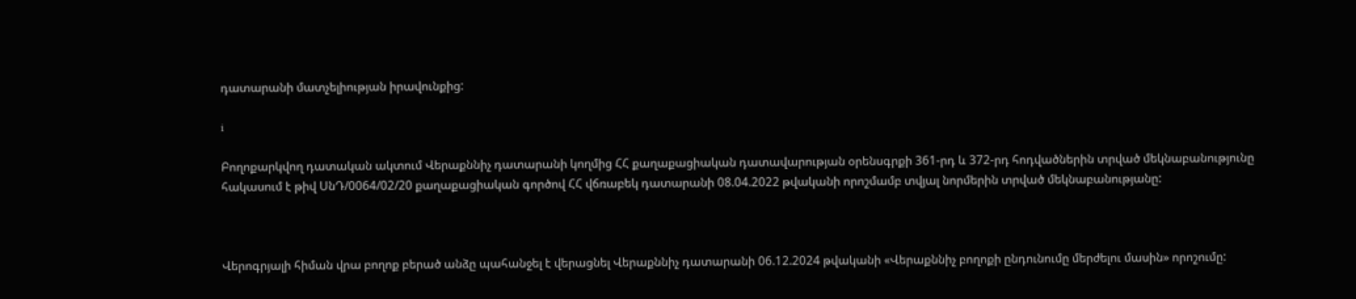դատարանի մատչելիության իրավունքից:

i

Բողոքարկվող դատական ակտում Վերաքննիչ դատարանի կողմից ՀՀ քաղաքացիական դատավարության օրենսգրքի 361-րդ և 372-րդ հոդվածներին տրված մեկնաբանությունը հակասում է թիվ ՍնԴ/0064/02/20 քաղաքացիական գործով ՀՀ վճռաբեկ դատարանի 08.04.2022 թվականի որոշմամբ տվյալ նորմերին տրված մեկնաբանությանը:



Վերոգրյալի հիման վրա բողոք բերած անձը պահանջել է վերացնել Վերաքննիչ դատարանի 06.12.2024 թվականի «Վերաքննիչ բողոքի ընդունումը մերժելու մասին» որոշումը: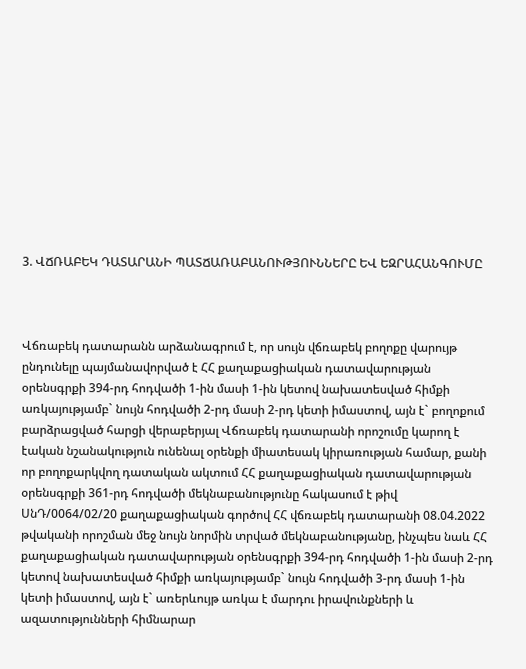3. ՎՃՌԱԲԵԿ ԴԱՏԱՐԱՆԻ ՊԱՏՃԱՌԱԲԱՆՈՒԹՅՈՒՆՆԵՐԸ ԵՎ ԵԶՐԱՀԱՆԳՈՒՄԸ



Վճռաբեկ դատարանն արձանագրում է, որ սույն վճռաբեկ բողոքը վարույթ ընդունելը պայմանավորված է ՀՀ քաղաքացիական դատավարության օրենսգրքի 394-րդ հոդվածի 1-ին մասի 1-ին կետով նախատեսված հիմքի առկայությամբ` նույն հոդվածի 2-րդ մասի 2-րդ կետի իմաստով, այն է` բողոքում բարձրացված հարցի վերաբերյալ Վճռաբեկ դատարանի որոշումը կարող է էական նշանակություն ունենալ օրենքի միատեսակ կիրառության համար, քանի որ բողոքարկվող դատական ակտում ՀՀ քաղաքացիական դատավարության օրենսգրքի 361-րդ հոդվածի մեկնաբանությունը հակասում է թիվ ՍնԴ/0064/02/20 քաղաքացիական գործով ՀՀ վճռաբեկ դատարանի 08.04.2022 թվականի որոշման մեջ նույն նորմին տրված մեկնաբանությանը, ինչպես նաև ՀՀ քաղաքացիական դատավարության օրենսգրքի 394-րդ հոդվածի 1-ին մասի 2-րդ կետով նախատեսված հիմքի առկայությամբ` նույն հոդվածի 3-րդ մասի 1-ին կետի իմաստով, այն է` առերևույթ առկա է մարդու իրավունքների և ազատությունների հիմնարար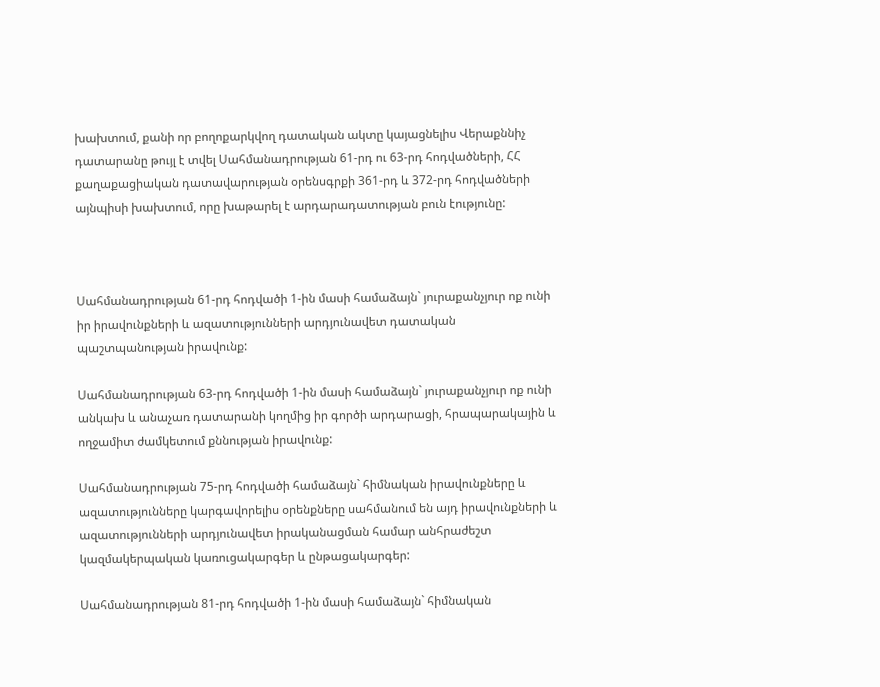խախտում, քանի որ բողոքարկվող դատական ակտը կայացնելիս Վերաքննիչ դատարանը թույլ է տվել Սահմանադրության 61-րդ ու 63-րդ հոդվածների, ՀՀ քաղաքացիական դատավարության օրենսգրքի 361-րդ և 372-րդ հոդվածների այնպիսի խախտում, որը խաթարել է արդարադատության բուն էությունը:



Սահմանադրության 61-րդ հոդվածի 1-ին մասի համաձայն` յուրաքանչյուր ոք ունի իր իրավունքների և ազատությունների արդյունավետ դատական պաշտպանության իրավունք:

Սահմանադրության 63-րդ հոդվածի 1-ին մասի համաձայն` յուրաքանչյուր ոք ունի անկախ և անաչառ դատարանի կողմից իր գործի արդարացի, հրապարակային և ողջամիտ ժամկետում քննության իրավունք:

Սահմանադրության 75-րդ հոդվածի համաձայն` հիմնական իրավունքները և ազատությունները կարգավորելիս օրենքները սահմանում են այդ իրավունքների և ազատությունների արդյունավետ իրականացման համար անհրաժեշտ կազմակերպական կառուցակարգեր և ընթացակարգեր:

Սահմանադրության 81-րդ հոդվածի 1-ին մասի համաձայն` հիմնական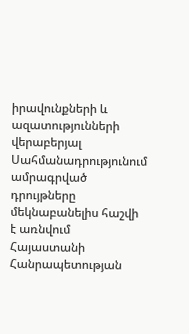իրավունքների և ազատությունների վերաբերյալ Սահմանադրությունում ամրագրված դրույթները մեկնաբանելիս հաշվի է առնվում Հայաստանի Հանրապետության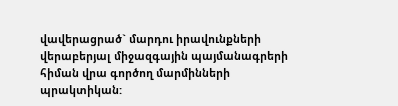վավերացրած` մարդու իրավունքների վերաբերյալ միջազգային պայմանագրերի հիման վրա գործող մարմինների պրակտիկան: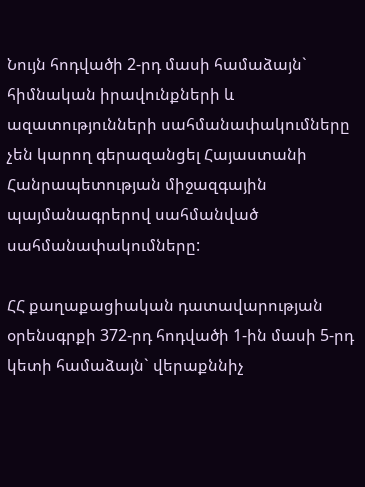Նույն հոդվածի 2-րդ մասի համաձայն` հիմնական իրավունքների և ազատությունների սահմանափակումները չեն կարող գերազանցել Հայաստանի Հանրապետության միջազգային պայմանագրերով սահմանված սահմանափակումները:

ՀՀ քաղաքացիական դատավարության օրենսգրքի 372-րդ հոդվածի 1-ին մասի 5-րդ կետի համաձայն` վերաքննիչ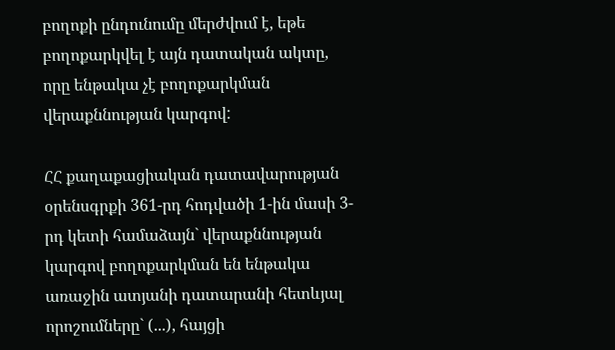բողոքի ընդունումը մերժվում է, եթե բողոքարկվել է այն դատական ակտը, որը ենթակա չէ բողոքարկման վերաքննության կարգով:

ՀՀ քաղաքացիական դատավարության օրենսգրքի 361-րդ հոդվածի 1-ին մասի 3-րդ կետի համաձայն` վերաքննության կարգով բողոքարկման են ենթակա առաջին ատյանի դատարանի հետևյալ որոշումները` (...), հայցի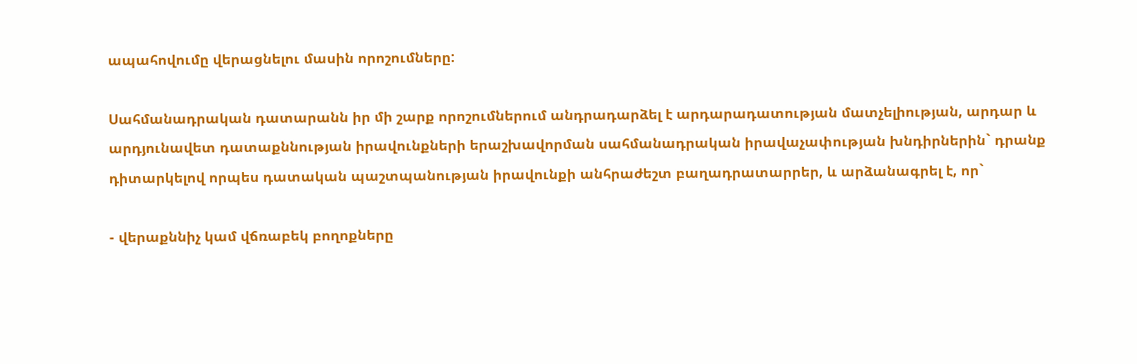ապահովումը վերացնելու մասին որոշումները:

Սահմանադրական դատարանն իր մի շարք որոշումներում անդրադարձել է արդարադատության մատչելիության, արդար և արդյունավետ դատաքննության իրավունքների երաշխավորման սահմանադրական իրավաչափության խնդիրներին` դրանք դիտարկելով որպես դատական պաշտպանության իրավունքի անհրաժեշտ բաղադրատարրեր, և արձանագրել է, որ`

- վերաքննիչ կամ վճռաբեկ բողոքները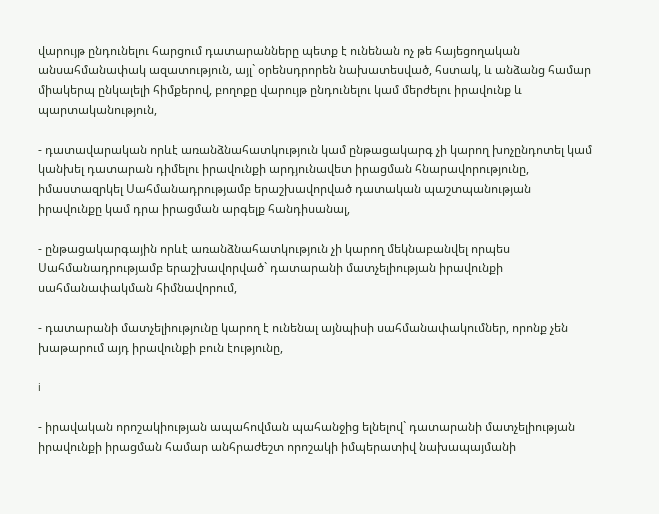վարույթ ընդունելու հարցում դատարանները պետք է ունենան ոչ թե հայեցողական անսահմանափակ ազատություն, այլ` օրենսդրորեն նախատեսված, հստակ, և անձանց համար միակերպ ընկալելի հիմքերով, բողոքը վարույթ ընդունելու կամ մերժելու իրավունք և պարտականություն,

- դատավարական որևէ առանձնահատկություն կամ ընթացակարգ չի կարող խոչընդոտել կամ կանխել դատարան դիմելու իրավունքի արդյունավետ իրացման հնարավորությունը, իմաստազրկել Սահմանադրությամբ երաշխավորված դատական պաշտպանության իրավունքը կամ դրա իրացման արգելք հանդիսանալ,

- ընթացակարգային որևէ առանձնահատկություն չի կարող մեկնաբանվել որպես Սահմանադրությամբ երաշխավորված` դատարանի մատչելիության իրավունքի սահմանափակման հիմնավորում,

- դատարանի մատչելիությունը կարող է ունենալ այնպիսի սահմանափակումներ, որոնք չեն խաթարում այդ իրավունքի բուն էությունը,

i

- իրավական որոշակիության ապահովման պահանջից ելնելով` դատարանի մատչելիության իրավունքի իրացման համար անհրաժեշտ որոշակի իմպերատիվ նախապայմանի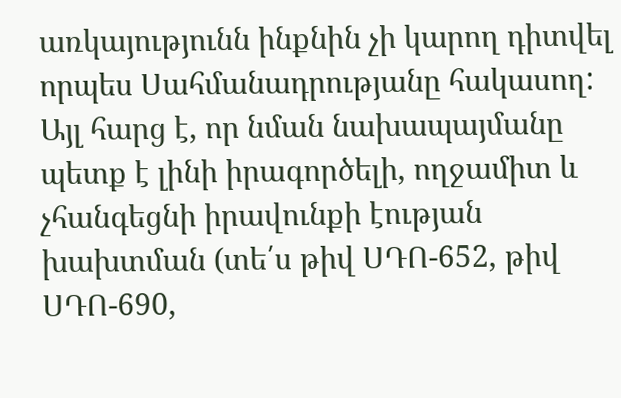առկայությունն ինքնին չի կարող դիտվել որպես Սահմանադրությանը հակասող: Այլ հարց է, որ նման նախապայմանը պետք է լինի իրագործելի, ողջամիտ և չհանգեցնի իրավունքի էության խախտման (տե՛ս թիվ ՍԴՈ-652, թիվ ՍԴՈ-690,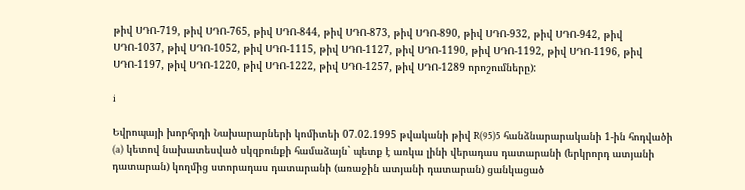թիվ ՍԴՈ-719, թիվ ՍԴՈ-765, թիվ ՍԴՈ-844, թիվ ՍԴՈ-873, թիվ ՍԴՈ-890, թիվ ՍԴՈ-932, թիվ ՍԴՈ-942, թիվ ՍԴՈ-1037, թիվ ՍԴՈ-1052, թիվ ՍԴՈ-1115, թիվ ՍԴՈ-1127, թիվ ՍԴՈ-1190, թիվ ՍԴՈ-1192, թիվ ՍԴՈ-1196, թիվ ՍԴՈ-1197, թիվ ՍԴՈ-1220, թիվ ՍԴՈ-1222, թիվ ՍԴՈ-1257, թիվ ՍԴՈ-1289 որոշումները):

i

Եվրոպայի խորհրդի Նախարարների կոմիտեի 07.02.1995 թվականի թիվ R(95)5 հանձնարարականի 1-ին հոդվածի (a) կետով նախատեսված սկզբունքի համաձայն` պետք է առկա լինի վերադաս դատարանի (երկրորդ ատյանի դատարան) կողմից ստորադաս դատարանի (առաջին ատյանի դատարան) ցանկացած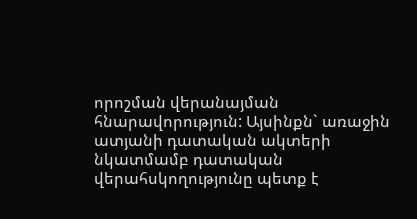որոշման վերանայման հնարավորություն: Այսինքն` առաջին ատյանի դատական ակտերի նկատմամբ դատական վերահսկողությունը պետք է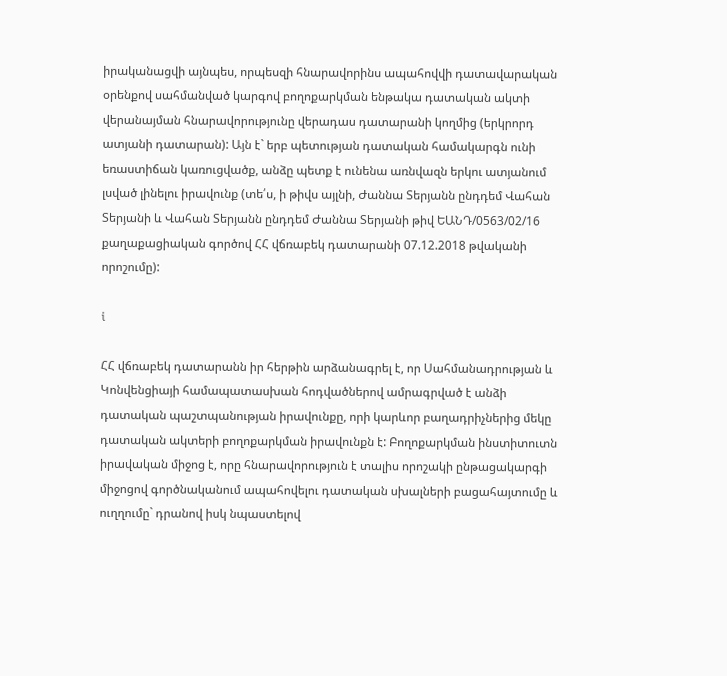իրականացվի այնպես, որպեսզի հնարավորինս ապահովվի դատավարական օրենքով սահմանված կարգով բողոքարկման ենթակա դատական ակտի վերանայման հնարավորությունը վերադաս դատարանի կողմից (երկրորդ ատյանի դատարան): Այն է` երբ պետության դատական համակարգն ունի եռաստիճան կառուցվածք, անձը պետք է ունենա առնվազն երկու ատյանում լսված լինելու իրավունք (տե՛ս, ի թիվս այլնի, Ժաննա Տերյանն ընդդեմ Վահան Տերյանի և Վահան Տերյանն ընդդեմ Ժաննա Տերյանի թիվ ԵԱՆԴ/0563/02/16 քաղաքացիական գործով ՀՀ վճռաբեկ դատարանի 07.12.2018 թվականի որոշումը):

i

ՀՀ վճռաբեկ դատարանն իր հերթին արձանագրել է, որ Սահմանադրության և Կոնվենցիայի համապատասխան հոդվածներով ամրագրված է անձի դատական պաշտպանության իրավունքը, որի կարևոր բաղադրիչներից մեկը դատական ակտերի բողոքարկման իրավունքն է: Բողոքարկման ինստիտուտն իրավական միջոց է, որը հնարավորություն է տալիս որոշակի ընթացակարգի միջոցով գործնականում ապահովելու դատական սխալների բացահայտումը և ուղղումը` դրանով իսկ նպաստելով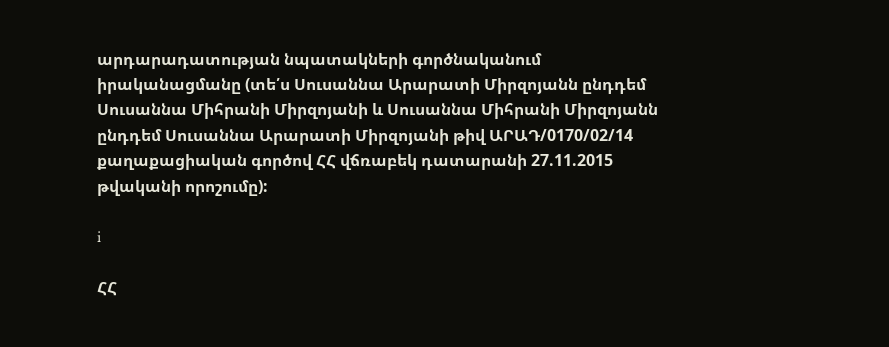արդարադատության նպատակների գործնականում իրականացմանը (տե՛ս Սուսաննա Արարատի Միրզոյանն ընդդեմ Սուսաննա Միհրանի Միրզոյանի և Սուսաննա Միհրանի Միրզոյանն ընդդեմ Սուսաննա Արարատի Միրզոյանի թիվ ԱՐԱԴ/0170/02/14 քաղաքացիական գործով ՀՀ վճռաբեկ դատարանի 27.11.2015 թվականի որոշումը):

i

ՀՀ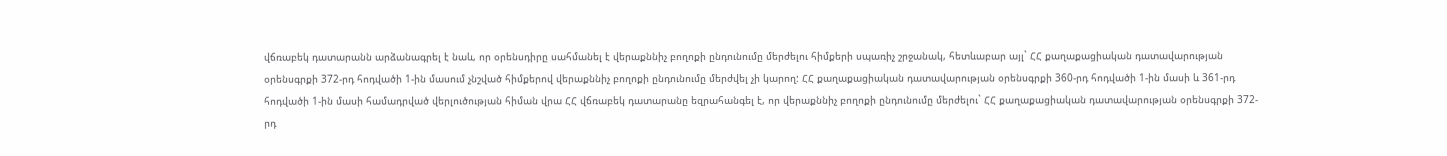վճռաբեկ դատարանն արձանագրել է նաև, որ օրենսդիրը սահմանել է վերաքննիչ բողոքի ընդունումը մերժելու հիմքերի սպառիչ շրջանակ, հետևաբար այլ` ՀՀ քաղաքացիական դատավարության օրենսգրքի 372-րդ հոդվածի 1-ին մասում չնշված հիմքերով վերաքննիչ բողոքի ընդունումը մերժվել չի կարող: ՀՀ քաղաքացիական դատավարության օրենսգրքի 360-րդ հոդվածի 1-ին մասի և 361-րդ հոդվածի 1-ին մասի համադրված վերլուծության հիման վրա ՀՀ վճռաբեկ դատարանը եզրահանգել է, որ վերաքննիչ բողոքի ընդունումը մերժելու` ՀՀ քաղաքացիական դատավարության օրենսգրքի 372-րդ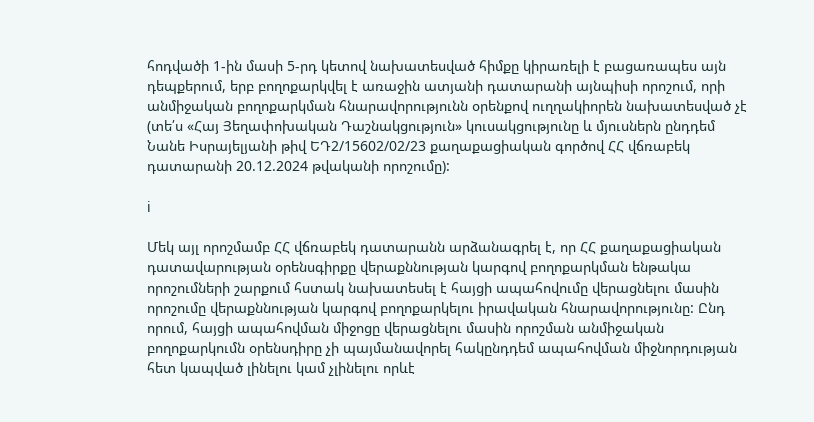հոդվածի 1-ին մասի 5-րդ կետով նախատեսված հիմքը կիրառելի է բացառապես այն դեպքերում, երբ բողոքարկվել է առաջին ատյանի դատարանի այնպիսի որոշում, որի անմիջական բողոքարկման հնարավորությունն օրենքով ուղղակիորեն նախատեսված չէ (տե՛ս «Հայ Յեղափոխական Դաշնակցություն» կուսակցությունը և մյուսներն ընդդեմ Նանե Իսրայելյանի թիվ ԵԴ2/15602/02/23 քաղաքացիական գործով ՀՀ վճռաբեկ դատարանի 20.12.2024 թվականի որոշումը):

i

Մեկ այլ որոշմամբ ՀՀ վճռաբեկ դատարանն արձանագրել է, որ ՀՀ քաղաքացիական դատավարության օրենսգիրքը վերաքննության կարգով բողոքարկման ենթակա որոշումների շարքում հստակ նախատեսել է հայցի ապահովումը վերացնելու մասին որոշումը վերաքննության կարգով բողոքարկելու իրավական հնարավորությունը: Ընդ որում, հայցի ապահովման միջոցը վերացնելու մասին որոշման անմիջական բողոքարկումն օրենսդիրը չի պայմանավորել հակընդդեմ ապահովման միջնորդության հետ կապված լինելու կամ չլինելու որևէ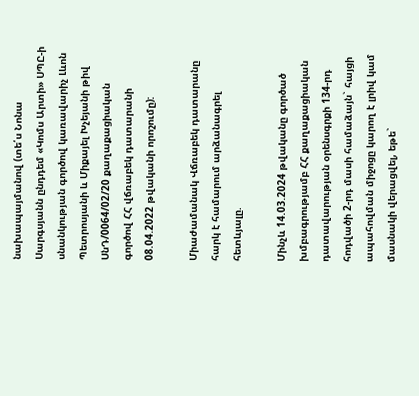նախապայմանով (տե՛ս Նոնա Սարգսյանն ընդդեմ «Կոմս Արտի» ՍՊԸ-ի սնանկության գործով կառավարիչ Լևոն Պետրոսյանի և Միքայել Խչեյանի թիվ ՍնԴ/0064/02/20 քաղաքացիական գործով ՀՀ վճռաբեկ դատարանի 08.04.2022 թվականի որոշումը):

Միաժամանակ Վճռաբեկ դատարանը հարկ է համարում արձանագրել հետևյալը.

Մինչև 14.03.2024 թվականը գործած խմբագրությամբ ՀՀ քաղաքացիական դատավարության օրենսգրքի 134-րդ հոդվածի 2-րդ մասի համաձայն` հայցի ապահովման միջոցը կարող է լրիվ կամ մասնակի վերացվել, եթե`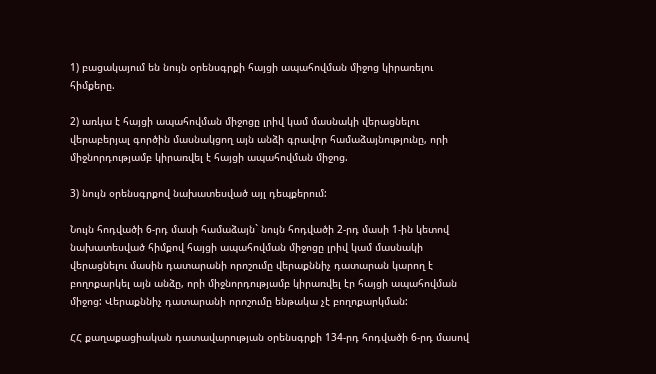1) բացակայում են նույն օրենսգրքի հայցի ապահովման միջոց կիրառելու հիմքերը.

2) առկա է հայցի ապահովման միջոցը լրիվ կամ մասնակի վերացնելու վերաբերյալ գործին մասնակցող այն անձի գրավոր համաձայնությունը, որի միջնորդությամբ կիրառվել է հայցի ապահովման միջոց.

3) նույն օրենսգրքով նախատեսված այլ դեպքերում:

Նույն հոդվածի 6-րդ մասի համաձայն` նույն հոդվածի 2-րդ մասի 1-ին կետով նախատեսված հիմքով հայցի ապահովման միջոցը լրիվ կամ մասնակի վերացնելու մասին դատարանի որոշումը վերաքննիչ դատարան կարող է բողոքարկել այն անձը, որի միջնորդությամբ կիրառվել էր հայցի ապահովման միջոց: Վերաքննիչ դատարանի որոշումը ենթակա չէ բողոքարկման:

ՀՀ քաղաքացիական դատավարության օրենսգրքի 134-րդ հոդվածի 6-րդ մասով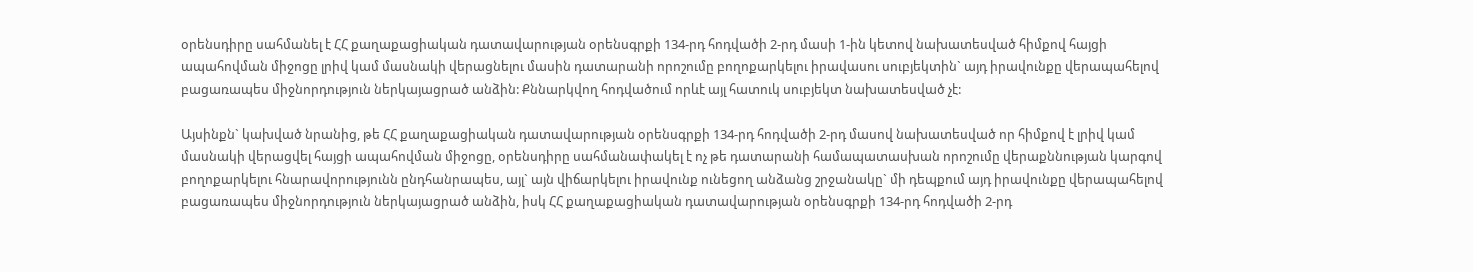օրենսդիրը սահմանել է ՀՀ քաղաքացիական դատավարության օրենսգրքի 134-րդ հոդվածի 2-րդ մասի 1-ին կետով նախատեսված հիմքով հայցի ապահովման միջոցը լրիվ կամ մասնակի վերացնելու մասին դատարանի որոշումը բողոքարկելու իրավասու սուբյեկտին` այդ իրավունքը վերապահելով բացառապես միջնորդություն ներկայացրած անձին: Քննարկվող հոդվածում որևէ այլ հատուկ սուբյեկտ նախատեսված չէ:

Այսինքն` կախված նրանից, թե ՀՀ քաղաքացիական դատավարության օրենսգրքի 134-րդ հոդվածի 2-րդ մասով նախատեսված որ հիմքով է լրիվ կամ մասնակի վերացվել հայցի ապահովման միջոցը, օրենսդիրը սահմանափակել է ոչ թե դատարանի համապատասխան որոշումը վերաքննության կարգով բողոքարկելու հնարավորությունն ընդհանրապես, այլ` այն վիճարկելու իրավունք ունեցող անձանց շրջանակը` մի դեպքում այդ իրավունքը վերապահելով բացառապես միջնորդություն ներկայացրած անձին, իսկ ՀՀ քաղաքացիական դատավարության օրենսգրքի 134-րդ հոդվածի 2-րդ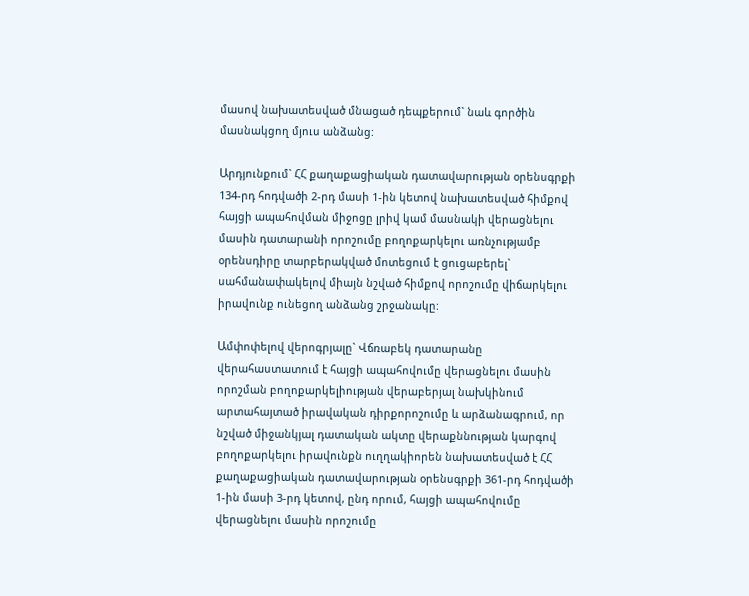մասով նախատեսված մնացած դեպքերում` նաև գործին մասնակցող մյուս անձանց:

Արդյունքում` ՀՀ քաղաքացիական դատավարության օրենսգրքի 134-րդ հոդվածի 2-րդ մասի 1-ին կետով նախատեսված հիմքով հայցի ապահովման միջոցը լրիվ կամ մասնակի վերացնելու մասին դատարանի որոշումը բողոքարկելու առնչությամբ օրենսդիրը տարբերակված մոտեցում է ցուցաբերել` սահմանափակելով միայն նշված հիմքով որոշումը վիճարկելու իրավունք ունեցող անձանց շրջանակը:

Ամփոփելով վերոգրյալը` Վճռաբեկ դատարանը վերահաստատում է հայցի ապահովումը վերացնելու մասին որոշման բողոքարկելիության վերաբերյալ նախկինում արտահայտած իրավական դիրքորոշումը և արձանագրում, որ նշված միջանկյալ դատական ակտը վերաքննության կարգով բողոքարկելու իրավունքն ուղղակիորեն նախատեսված է ՀՀ քաղաքացիական դատավարության օրենսգրքի 361-րդ հոդվածի 1-ին մասի 3-րդ կետով, ընդ որում, հայցի ապահովումը վերացնելու մասին որոշումը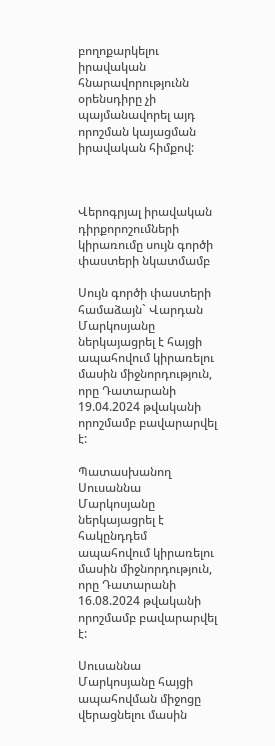բողոքարկելու իրավական հնարավորությունն օրենսդիրը չի պայմանավորել այդ որոշման կայացման իրավական հիմքով:



Վերոգրյալ իրավական դիրքորոշումների կիրառումը սույն գործի փաստերի նկատմամբ

Սույն գործի փաստերի համաձայն` Վարդան Մարկոսյանը ներկայացրել է հայցի ապահովում կիրառելու մասին միջնորդություն, որը Դատարանի 19.04.2024 թվականի որոշմամբ բավարարվել է:

Պատասխանող Սուսաննա Մարկոսյանը ներկայացրել է հակընդդեմ ապահովում կիրառելու մասին միջնորդություն, որը Դատարանի 16.08.2024 թվականի որոշմամբ բավարարվել է:

Սուսաննա Մարկոսյանը հայցի ապահովման միջոցը վերացնելու մասին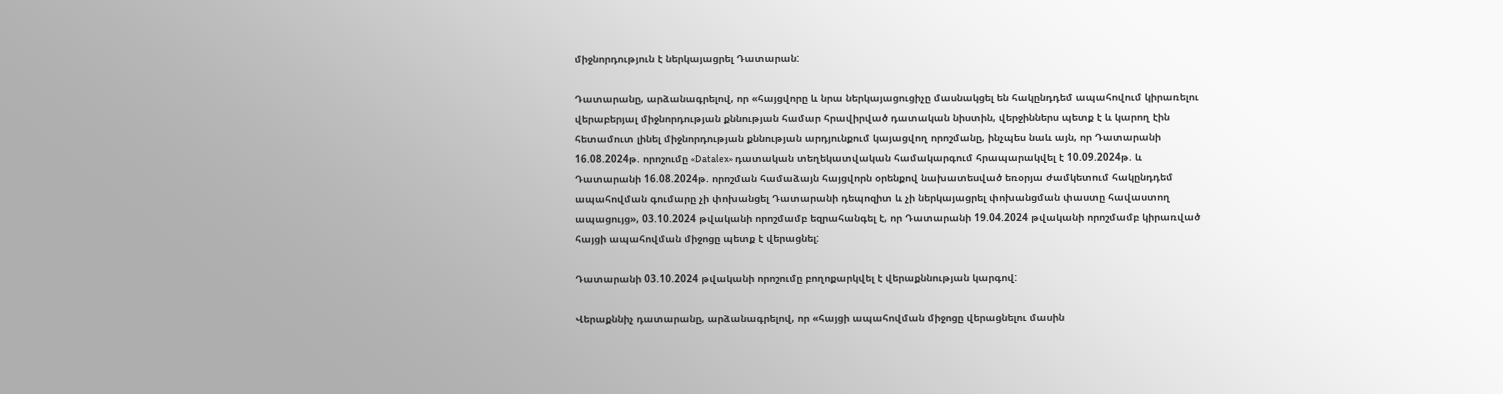միջնորդություն է ներկայացրել Դատարան:

Դատարանը, արձանագրելով, որ «հայցվորը և նրա ներկայացուցիչը մասնակցել են հակընդդեմ ապահովում կիրառելու վերաբերյալ միջնորդության քննության համար հրավիրված դատական նիստին, վերջիններս պետք է և կարող էին հետամուտ լինել միջնորդության քննության արդյունքում կայացվող որոշմանը, ինչպես նաև այն, որ Դատարանի 16.08.2024թ. որոշումը «Datalex» դատական տեղեկատվական համակարգում հրապարակվել է 10.09.2024թ. և Դատարանի 16.08.2024թ. որոշման համաձայն հայցվորն օրենքով նախատեսված եռօրյա ժամկետում հակընդդեմ ապահովման գումարը չի փոխանցել Դատարանի դեպոզիտ և չի ներկայացրել փոխանցման փաստը հավաստող ապացույց», 03.10.2024 թվականի որոշմամբ եզրահանգել է, որ Դատարանի 19.04.2024 թվականի որոշմամբ կիրառված հայցի ապահովման միջոցը պետք է վերացնել:

Դատարանի 03.10.2024 թվականի որոշումը բողոքարկվել է վերաքննության կարգով:

Վերաքննիչ դատարանը, արձանագրելով, որ «հայցի ապահովման միջոցը վերացնելու մասին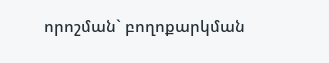որոշման` բողոքարկման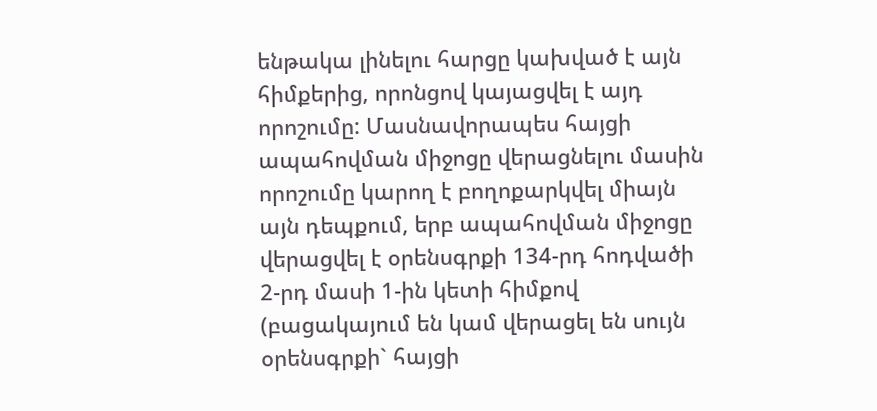ենթակա լինելու հարցը կախված է այն հիմքերից, որոնցով կայացվել է այդ որոշումը: Մասնավորապես հայցի ապահովման միջոցը վերացնելու մասին որոշումը կարող է բողոքարկվել միայն այն դեպքում, երբ ապահովման միջոցը վերացվել է օրենսգրքի 134-րդ հոդվածի 2-րդ մասի 1-ին կետի հիմքով (բացակայում են կամ վերացել են սույն օրենսգրքի` հայցի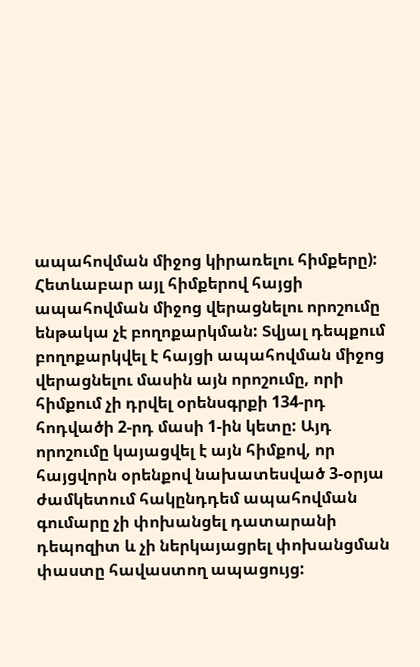ապահովման միջոց կիրառելու հիմքերը): Հետևաբար այլ հիմքերով հայցի ապահովման միջոց վերացնելու որոշումը ենթակա չէ բողոքարկման: Տվյալ դեպքում բողոքարկվել է հայցի ապահովման միջոց վերացնելու մասին այն որոշումը, որի հիմքում չի դրվել օրենսգրքի 134-րդ հոդվածի 2-րդ մասի 1-ին կետը: Այդ որոշումը կայացվել է այն հիմքով, որ հայցվորն օրենքով նախատեսված 3-օրյա ժամկետում հակընդդեմ ապահովման գումարը չի փոխանցել դատարանի դեպոզիտ և չի ներկայացրել փոխանցման փաստը հավաստող ապացույց: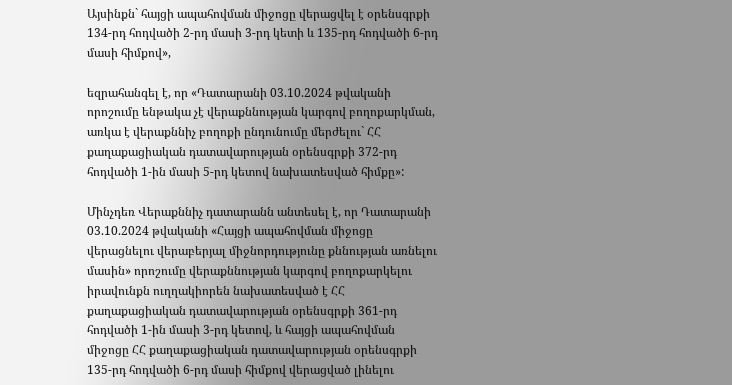Այսինքն` հայցի ապահովման միջոցը վերացվել է օրենսգրքի 134-րդ հոդվածի 2-րդ մասի 3-րդ կետի և 135-րդ հոդվածի 6-րդ մասի հիմքով»,

եզրահանգել է, որ «Դատարանի 03.10.2024 թվականի որոշումը ենթակա չէ վերաքննության կարգով բողոքարկման, առկա է վերաքննիչ բողոքի ընդունումը մերժելու` ՀՀ քաղաքացիական դատավարության օրենսգրքի 372-րդ հոդվածի 1-ին մասի 5-րդ կետով նախատեսված հիմքը»:

Մինչդեռ Վերաքննիչ դատարանն անտեսել է, որ Դատարանի 03.10.2024 թվականի «Հայցի ապահովման միջոցը վերացնելու վերաբերյալ միջնորդությունը քննության առնելու մասին» որոշումը վերաքննության կարգով բողոքարկելու իրավունքն ուղղակիորեն նախատեսված է ՀՀ քաղաքացիական դատավարության օրենսգրքի 361-րդ հոդվածի 1-ին մասի 3-րդ կետով, և հայցի ապահովման միջոցը ՀՀ քաղաքացիական դատավարության օրենսգրքի 135-րդ հոդվածի 6-րդ մասի հիմքով վերացված լինելու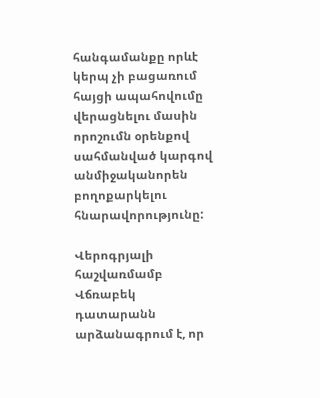հանգամանքը որևէ կերպ չի բացառում հայցի ապահովումը վերացնելու մասին որոշումն օրենքով սահմանված կարգով անմիջականորեն բողոքարկելու հնարավորությունը:

Վերոգրյալի հաշվառմամբ Վճռաբեկ դատարանն արձանագրում է, որ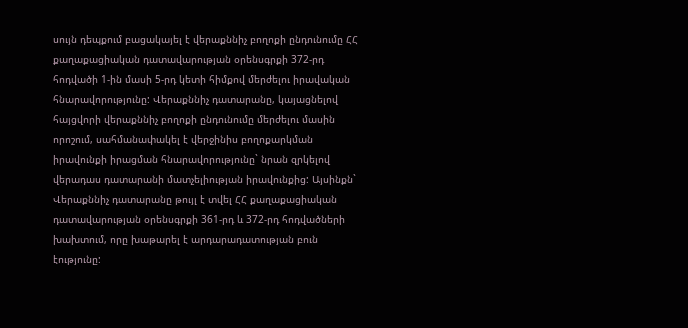սույն դեպքում բացակայել է վերաքննիչ բողոքի ընդունումը ՀՀ քաղաքացիական դատավարության օրենսգրքի 372-րդ հոդվածի 1-ին մասի 5-րդ կետի հիմքով մերժելու իրավական հնարավորությունը: Վերաքննիչ դատարանը, կայացնելով հայցվորի վերաքննիչ բողոքի ընդունումը մերժելու մասին որոշում, սահմանափակել է վերջինիս բողոքարկման իրավունքի իրացման հնարավորությունը` նրան զրկելով վերադաս դատարանի մատչելիության իրավունքից: Այսինքն` Վերաքննիչ դատարանը թույլ է տվել ՀՀ քաղաքացիական դատավարության օրենսգրքի 361-րդ և 372-րդ հոդվածների խախտում, որը խաթարել է արդարադատության բուն էությունը: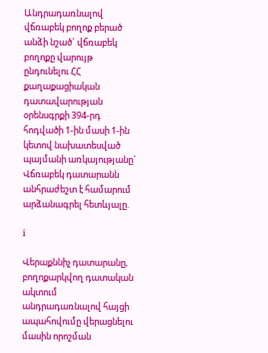Անդրադառնալով վճռաբեկ բողոք բերած անձի նշած` վճռաբեկ բողոքը վարույթ ընդունելու ՀՀ քաղաքացիական դատավարության օրենսգրքի 394-րդ հոդվածի 1-ին մասի 1-ին կետով նախատեսված պայմանի առկայությանը` Վճռաբեկ դատարանն անհրաժեշտ է համարում արձանագրել հետևյալը.

i

Վերաքննիչ դատարանը, բողոքարկվող դատական ակտում անդրադառնալով հայցի ապահովումը վերացնելու մասին որոշման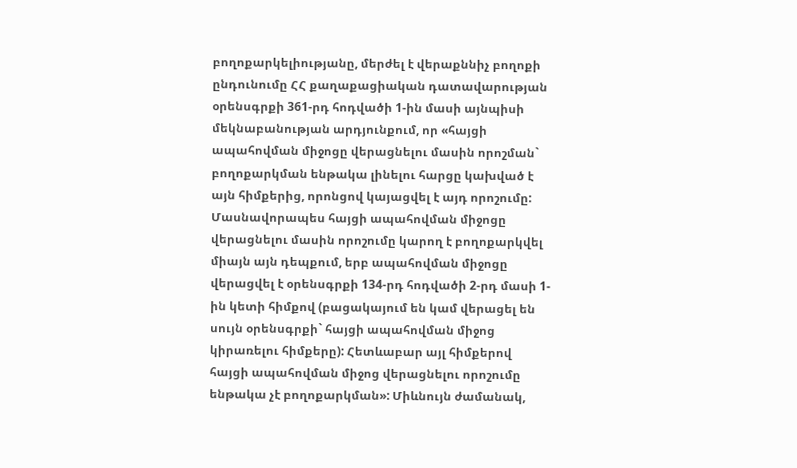բողոքարկելիությանը, մերժել է վերաքննիչ բողոքի ընդունումը ՀՀ քաղաքացիական դատավարության օրենսգրքի 361-րդ հոդվածի 1-ին մասի այնպիսի մեկնաբանության արդյունքում, որ «հայցի ապահովման միջոցը վերացնելու մասին որոշման` բողոքարկման ենթակա լինելու հարցը կախված է այն հիմքերից, որոնցով կայացվել է այդ որոշումը: Մասնավորապես հայցի ապահովման միջոցը վերացնելու մասին որոշումը կարող է բողոքարկվել միայն այն դեպքում, երբ ապահովման միջոցը վերացվել է օրենսգրքի 134-րդ հոդվածի 2-րդ մասի 1-ին կետի հիմքով (բացակայում են կամ վերացել են սույն օրենսգրքի` հայցի ապահովման միջոց կիրառելու հիմքերը): Հետևաբար այլ հիմքերով հայցի ապահովման միջոց վերացնելու որոշումը ենթակա չէ բողոքարկման»: Միևնույն ժամանակ,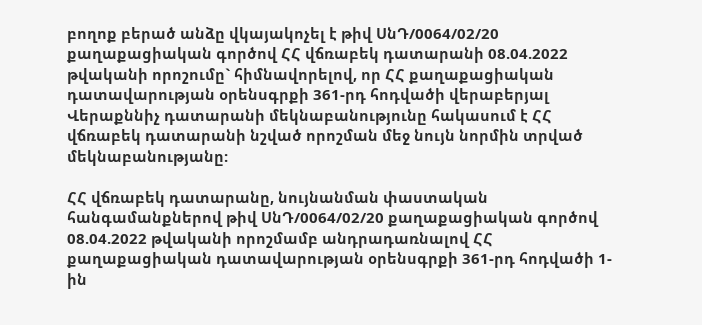բողոք բերած անձը վկայակոչել է թիվ ՍնԴ/0064/02/20 քաղաքացիական գործով ՀՀ վճռաբեկ դատարանի 08.04.2022 թվականի որոշումը` հիմնավորելով, որ ՀՀ քաղաքացիական դատավարության օրենսգրքի 361-րդ հոդվածի վերաբերյալ Վերաքննիչ դատարանի մեկնաբանությունը հակասում է ՀՀ վճռաբեկ դատարանի նշված որոշման մեջ նույն նորմին տրված մեկնաբանությանը:

ՀՀ վճռաբեկ դատարանը, նույնանման փաստական հանգամանքներով թիվ ՍնԴ/0064/02/20 քաղաքացիական գործով 08.04.2022 թվականի որոշմամբ անդրադառնալով ՀՀ քաղաքացիական դատավարության օրենսգրքի 361-րդ հոդվածի 1-ին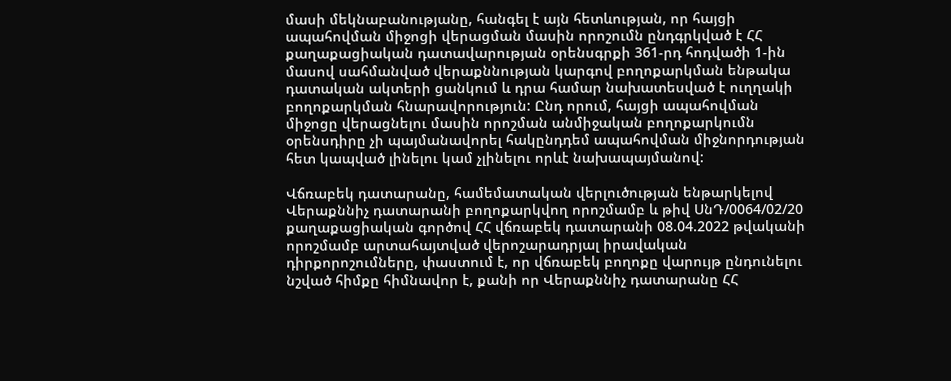մասի մեկնաբանությանը, հանգել է այն հետևության, որ հայցի ապահովման միջոցի վերացման մասին որոշումն ընդգրկված է ՀՀ քաղաքացիական դատավարության օրենսգրքի 361-րդ հոդվածի 1-ին մասով սահմանված վերաքննության կարգով բողոքարկման ենթակա դատական ակտերի ցանկում և դրա համար նախատեսված է ուղղակի բողոքարկման հնարավորություն: Ընդ որում, հայցի ապահովման միջոցը վերացնելու մասին որոշման անմիջական բողոքարկումն օրենսդիրը չի պայմանավորել հակընդդեմ ապահովման միջնորդության հետ կապված լինելու կամ չլինելու որևէ նախապայմանով:

Վճռաբեկ դատարանը, համեմատական վերլուծության ենթարկելով Վերաքննիչ դատարանի բողոքարկվող որոշմամբ և թիվ ՍնԴ/0064/02/20 քաղաքացիական գործով ՀՀ վճռաբեկ դատարանի 08.04.2022 թվականի որոշմամբ արտահայտված վերոշարադրյալ իրավական դիրքորոշումները, փաստում է, որ վճռաբեկ բողոքը վարույթ ընդունելու նշված հիմքը հիմնավոր է, քանի որ Վերաքննիչ դատարանը ՀՀ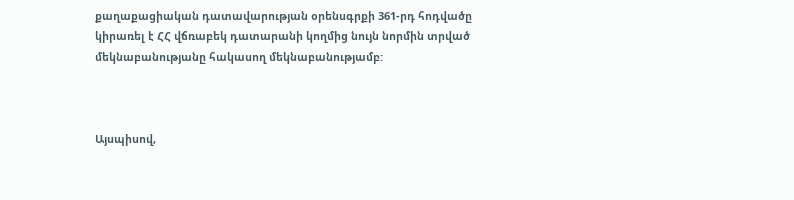քաղաքացիական դատավարության օրենսգրքի 361-րդ հոդվածը կիրառել է ՀՀ վճռաբեկ դատարանի կողմից նույն նորմին տրված մեկնաբանությանը հակասող մեկնաբանությամբ:



Այսպիսով,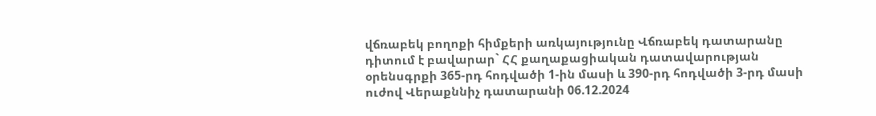վճռաբեկ բողոքի հիմքերի առկայությունը Վճռաբեկ դատարանը դիտում է բավարար` ՀՀ քաղաքացիական դատավարության օրենսգրքի 365-րդ հոդվածի 1-ին մասի և 390-րդ հոդվածի 3-րդ մասի ուժով Վերաքննիչ դատարանի 06.12.2024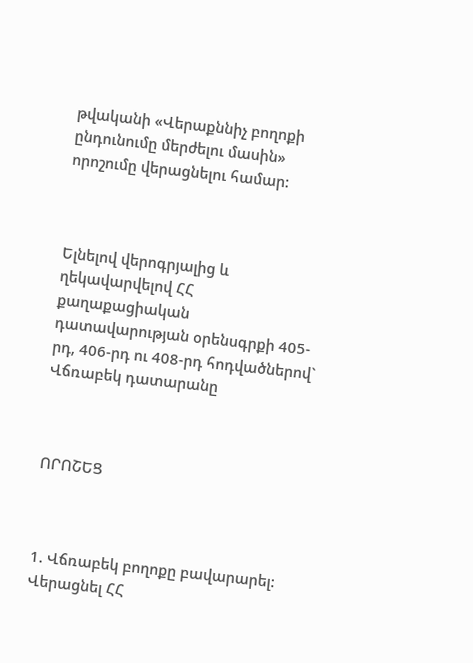թվականի «Վերաքննիչ բողոքի ընդունումը մերժելու մասին» որոշումը վերացնելու համար:



Ելնելով վերոգրյալից և ղեկավարվելով ՀՀ քաղաքացիական դատավարության օրենսգրքի 405-րդ, 406-րդ ու 408-րդ հոդվածներով` Վճռաբեկ դատարանը



ՈՐՈՇԵՑ



1. Վճռաբեկ բողոքը բավարարել: Վերացնել ՀՀ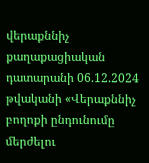վերաքննիչ քաղաքացիական դատարանի 06.12.2024 թվականի «Վերաքննիչ բողոքի ընդունումը մերժելու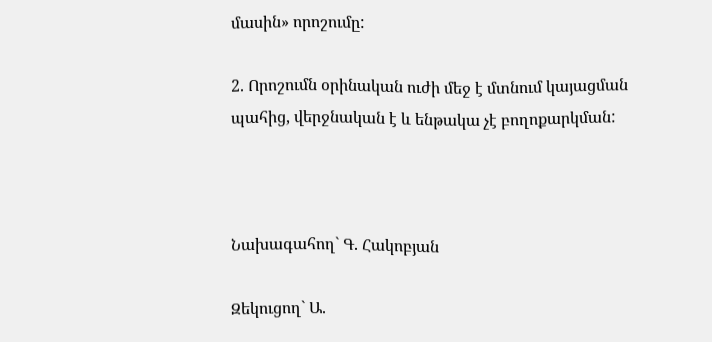մասին» որոշումը:

2. Որոշումն օրինական ուժի մեջ է մտնում կայացման պահից, վերջնական է և ենթակա չէ բողոքարկման:



Նախագահող` Գ. Հակոբյան

Զեկուցող` Ա.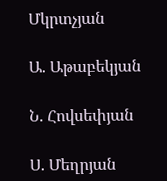Մկրտչյան

Ա. Աթաբեկյան

Ն. Հովսեփյան

Ս. Մեղրյան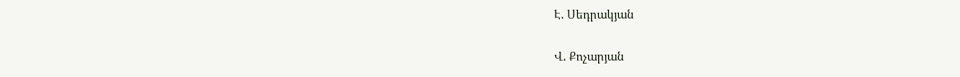Է. Սեդրակյան

Վ. Քոչարյան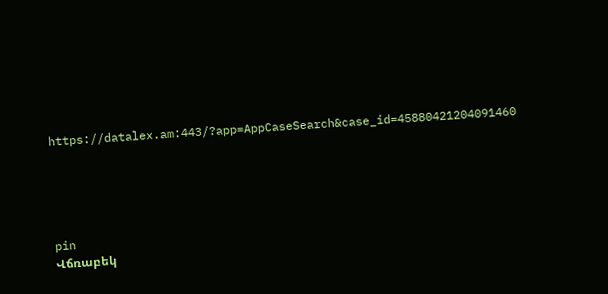https://datalex.am:443/?app=AppCaseSearch&case_id=45880421204091460





pin
Վճռաբեկ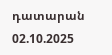դատարան
02.10.2025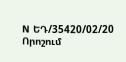N ԵԴ/35420/02/20
Որոշում